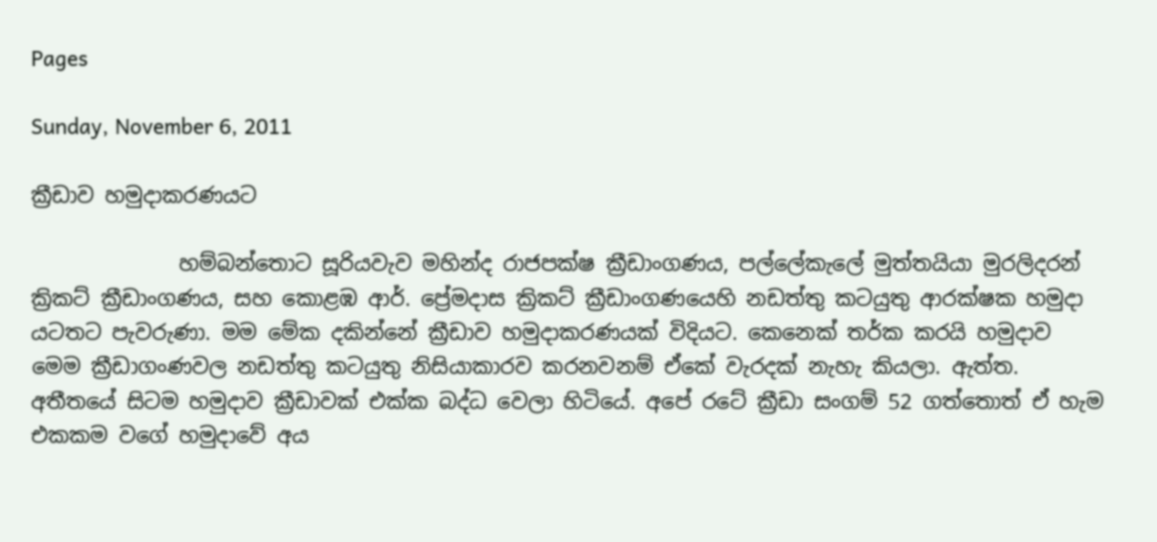Pages

Sunday, November 6, 2011

ක්‍රීඩාව හමුදාකරණයට

              හම්බන්තොට සූරියවැව මහින්ද රාජපක්ෂ ක්‍රීඩාංගණය, පල්ලේකැලේ මුත්තයියා මුරලිදරන් ක්‍රිකට් ක්‍රීඩාංගණය, සහ කොළඹ ‍ආර්. ප්‍රේමදාස ක්‍රිකට් ක්‍රීඩාංගණයෙහි නඩත්තු කටයුතු ආරක්ෂක හමුදා යටතට පැවරුණා. මම මේක දකින්නේ ක්‍රීඩාව හමුදාකරණයක් විදියට. කෙනෙක් තර්ක කරයි හමුදාව මෙම ක්‍රීඩාගංණවල නඩත්තු කටයුතු නිසියාකාරව කරනවනම් ඒකේ වැරදක් නැහැ කියලා. ඇත්ත. අතීතයේ සිටම හමුදාව ක්‍රීඩාවක් එක්ක බද්ධ වෙලා හිටියේ. අපේ රටේ ක්‍රීඩා සංගම් 52 ගත්තොත් ඒ හැම එකකම වගේ හමුදාවේ අය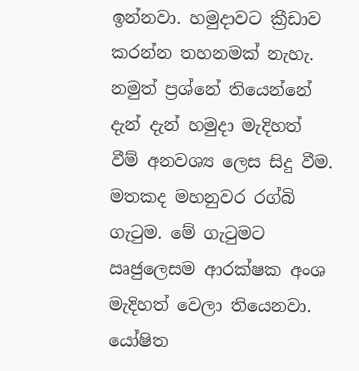ඉන්නවා. හමුදාවට ක්‍රීඩාව කරන්න තහනමක් නැහැ. නමුත් ප්‍ර‍ශ්නේ තියෙන්නේ දැන් දැන් හමුදා මැදිහත් වීම් අනවශ්‍ය ලෙස සිදු වීම. මතකද මහනුවර රග්බි ගැටුම. මේ ගැටුමට ඍජුලෙසම ආරක්ෂක අංශ මැදිහත් වෙලා තියෙනවා. යෝෂිත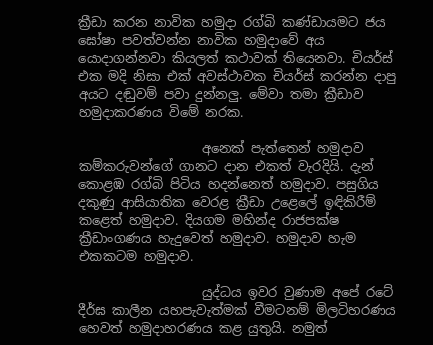ක්‍රීඩා කරන නාවික හමුදා රග්බි කණ්ඩා‍යමට ජය ඝෝෂා පවත්වන්න නාවික හමුදාවේ අය යොදාගන්නවා කියලත් කථාවක් තියෙනවා. චියර්ස් එක මදි නිසා එක් අවස්ථාවක චියර්ස් කරන්න දාපු අයට දඬුවම් පවා දුන්නලු. මේවා තමා ක්‍රීඩාව හමුදාකරණය විමේ නරක.

                   අනෙක් පැත්තෙන් හමුදාව කම්කරුවන්ගේ ගානට දාන එකත් වැරදියි. දැන් කොළඹ රග්බි පිටිය හදන්නෙත් හමුදාව. පසුගිය දකුණු ආසියාතික වෙරළ ක්‍රීඩා උළෙලේ ඉඳිකිරීම් කළෙත් හමුදාව. දියගම මහින්ද රාජපක්ෂ ක්‍රීඩාංගණය හැදුවෙත් හමුදාව. හමුදාව හැම එකකටම හමුදාව.

                   යුද්ධය ඉවර වුණාම අපේ රටේ දීර්ඝ කාලීන යහපැවැත්මක් වීමටනම් මිලටිහරණය හෙවත් හමුදාහරණය කළ යුතුයි. නමුත්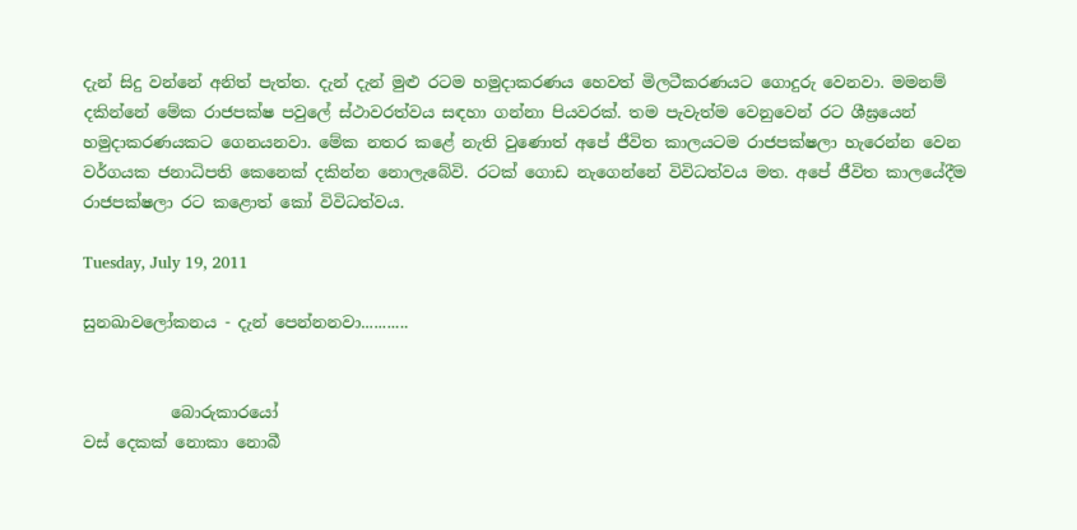දැන් සිදු වන්නේ අනිත් පැත්ත. දැන් දැන් මුළු රටම හමුදාකරණය හෙවත් මිලටීකරණයට ගොදුරු වෙනවා. මමනම් දකින්නේ මේක රාජපක්ෂ පවුලේ ස්ථාවරත්වය සඳහා ගන්නා පියවරක්. තම පැවැත්ම වෙනුවෙන් රට ශීඝ්‍රයෙන් හමුදාකරණයකට ගෙනයනවා. මේක නතර කළේ නැති වුණොත් අපේ ජීවිත කාලයටම රාජපක්ෂලා හැරෙන්න වෙන වර්ගයක ජනාධිපති කෙනෙක් දකින්න නො‍ලැ‍බේවි. රටක් ගොඩ නැගෙන්නේ විවිධත්වය මත. අපේ ජීවිත කාලයේදීම රාජපක්ෂලා රට කළොත් කෝ විවිධත්වය.

Tuesday, July 19, 2011

සුනඛාවලෝකනය - දැන් පෙන්නනවා...........


           බොරුකාර‍යෝ
වස් දෙකක් නොකා නොබී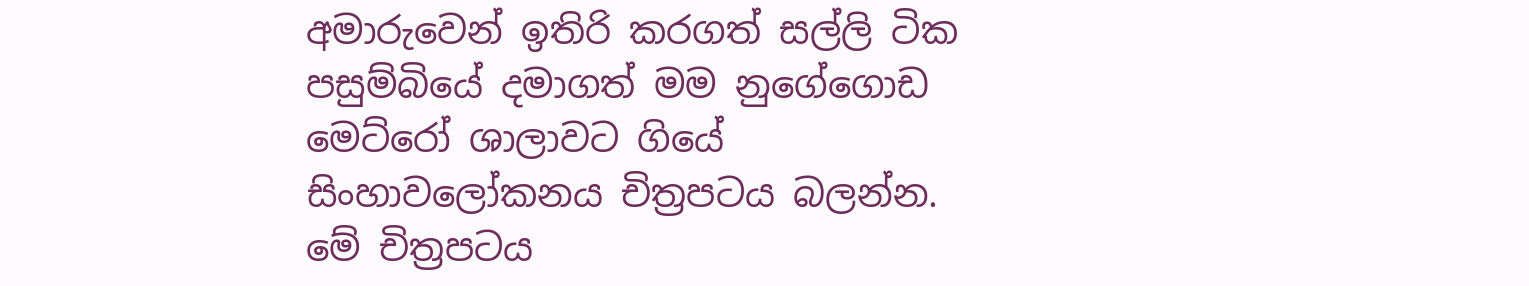අමාරුවෙන් ඉතිරි කරගත් සල්ලි ටික පසුම්බියේ දමාගත් මම නුගේගොඩ මෙට්රෝ ශාලාවට ගියේ සිංහාවලෝකනය චිත්‍රපටය බලන්න. මේ චිත්‍රපටය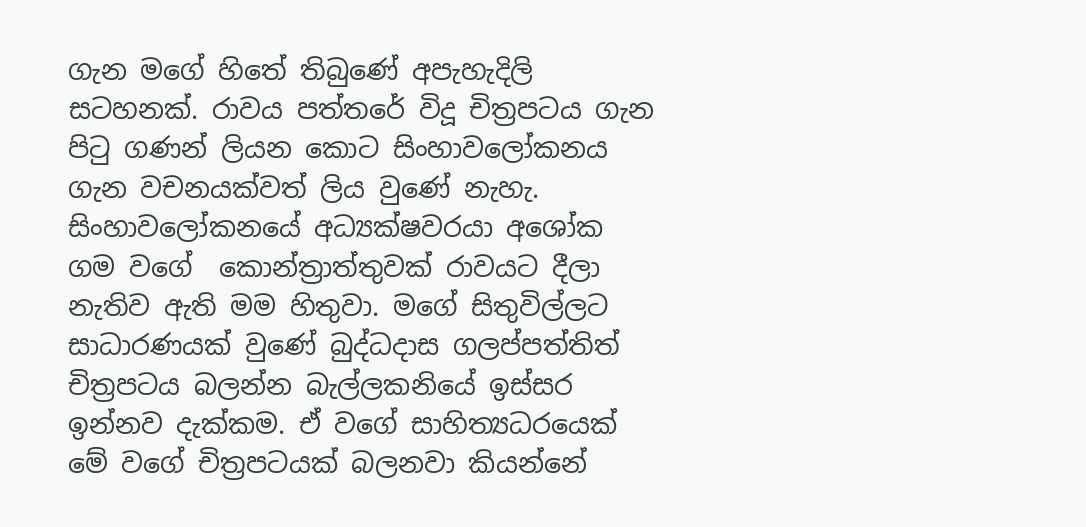ගැන ‍මගේ හිතේ තිබුණේ අපැහැදිලි සටහනක්. රාවය පත්තරේ විදූ චිත්‍රපටය ගැන පිටු ගණන් ලියන ‍කොට සිංහාවලෝකනය ගැන වචනයක්වත් ලිය වුණේ නැහැ. සිංහාව‍ලෝකනයේ අධ්‍යක්ෂවරයා අශෝක   ගම වගේ  කොන්ත්‍රාත්තුවක් රාවයට දීලා නැතිව ඇති මම හිතුවා. මගේ සිතුවිල්ලට සාධාරණයක් වුණේ බුද්ධදාස ගලප්පත්තිත් චිත්‍රපටය බලන්න බැල්ලකනියේ ඉස්සර ඉන්නව දැක්කම. ඒ වගේ සාහිත්‍යධරයෙක් මේ ‍වගේ චිත්‍රපටයක් බලනවා කියන්නේ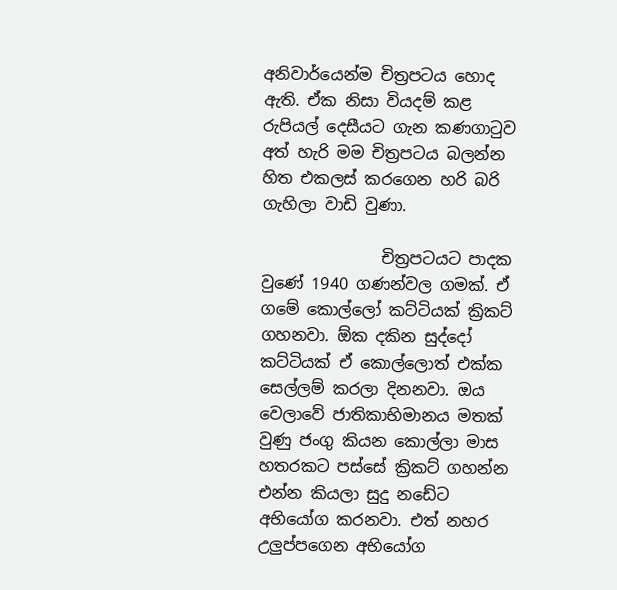අනිවාර්යෙන්ම චිත්‍රපටය හොද ඇති. ඒක නිසා වියදම් කළ රුපියල් දෙසීයට ගැන කණගාටුව අත් හැරි මම චිත්‍රපටය බලන්න හිත එකලස් කරගෙන හරි බරි ගැහිලා වාඩි වුණා.

               චිත්‍රපටයට පාදක වුණේ 1940 ගණන්වල ගමක්. ඒ ගමේ කොල්ලෝ කට්ටියක් ක්‍රිකට් ගහනවා. ඕක දකින සුද්දෝ කට්ටියක් ඒ කොල්ලොත් එක්ක සෙල්ලම් කරලා දිනනවා. ඔය වෙලාවේ ජාතිකාභිමානය මතක් වුණු ජංගු කියන කොල්ලා මාස හතරකට පස්සේ ක්‍රිකට් ගහන්න එන්න කියලා සුදු නඩේට අභියෝග කරනවා. එත් නහර උලුප්පගෙන අභියෝග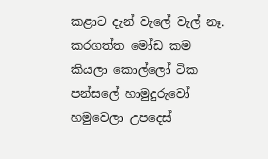කළාට දැන් වැලේ වැල් නෑ. කරගත්ත මෝඩ කම කියලා කොල්ලෝ ටික පන්සලේ හාමුදුරුවෝ හමුවෙලා උපදෙස්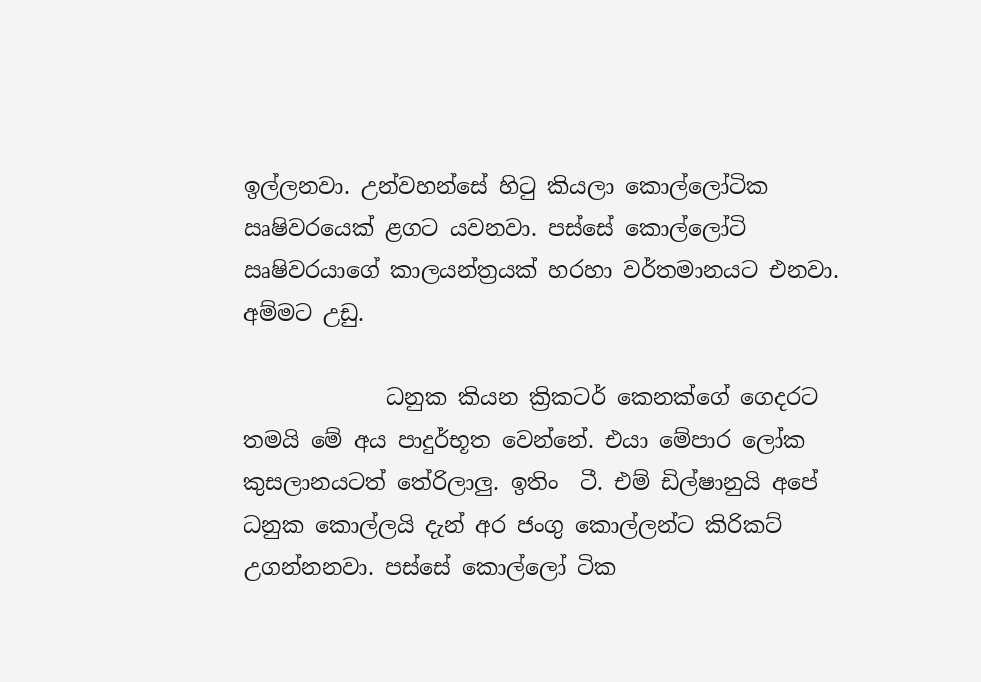ඉල්ලනවා. උන්වහන්සේ හිටු කියලා කොල්ලෝටික  ඍෂිව‍රයෙක් ළගට යවනවා. පස්සේ කොල්ලෝටි ඍෂිවරයාගේ කාලයන්ත්‍රයක් හරහා වර්තමානයට එනවා. අම්මට උඩු.

             ධනුක කියන ක්‍රිකටර් කෙනක්ගේ ගෙදරට තමයි මේ අය පාදුර්භූත‍ වෙන්නේ. එයා මේපාර ලෝක කුසලානයටත් තේරිලාලු. ඉතිං  ටී. එම් ඩිල්ෂානුයි අපේ ධනුක කොල්ලයි දැන් අර ජංගු කොල්ලන්ට කිරිකට් උගන්නනවා. පස්සේ කොල්ලෝ ටික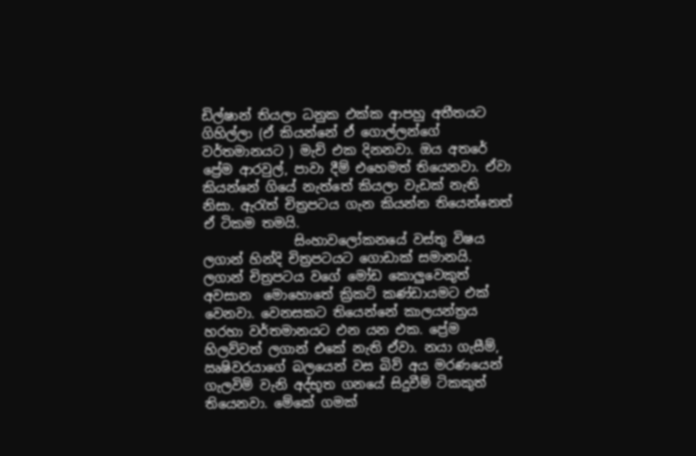ඩිල්ෂාන් තියලා ධනුක එක්ක ආපහු අතීතයට ගිහිල්ලා (ඒ කියන්නේ එ‍් ගොල්ලන්ගේ වර්තමානයට ) මැච් එක දිනනවා. ඔය අතරේ ප්‍රේම ආරවුල්, පාවා දීම් එහෙමත් තියෙනවා. ඒවා කියන්නේ ගියේ නැත්තේ කියලා වැඩක් නැති නිසා. ඇරැත් චිත්‍රපටය ගැන කියන්න තියෙන්නෙත් ඒ ටිකම තමයි.
              සිංහාවලෝක‍නයේ වස්තු විෂය ලගාන් හින්දි චිත්‍රපටයට ගොඩාක් සමානයි. ලගාන් චිත්‍රපටය වගේ මෝඩ කොලුවෙකුත් අවසාන  මොහොතේ ක්‍රිකට් කණ්ඩායමට එක් වෙනවා. වෙනසකට තියෙන්නේ කාලයන්ත්‍රය හරහා වර්තමානයට එන යන එක. ප්‍රේම හිලව්වත් ලගාන් එකේ නැති ඒවා. නයා ගැසීම්, ඍෂිවරයාගේ බලයෙන් වස බිව් අය මරණයෙන් ගැලවිම් වැනි අද්භූත ගනයේ සිදුවීම් ටිකකුත් තියෙනවා. මේකේ ගමක්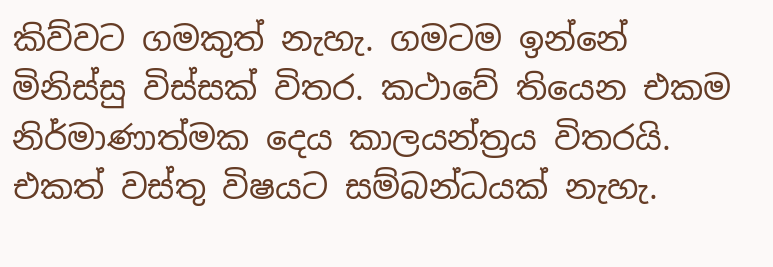කිව්වට ගමකුත් නැහැ. ගමටම ඉන්නේ මිනිස්සු විස්සක් විතර. කථාවේ තියෙන එකම නිර්මාණාත්මක දෙය කාලයන්ත්‍රය විතරයි. එකත් වස්තු විෂයට සම්බන්ධයක් නැහැ.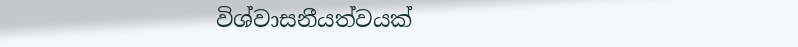විශ්වාසනීයත්වයක්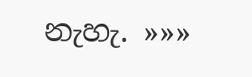නැහැ. »»»